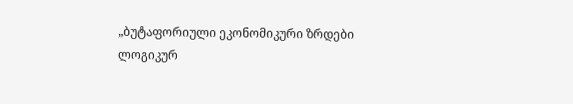„ბუტაფორიული ეკონომიკური ზრდები ლოგიკურ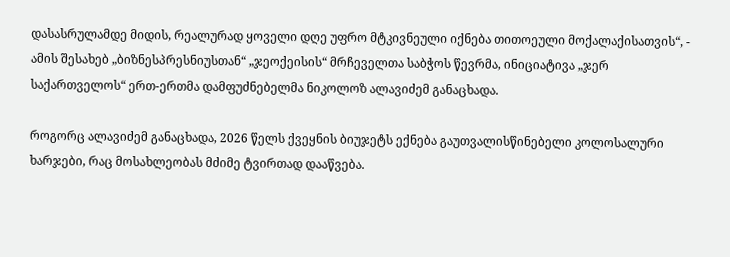დასასრულამდე მიდის, რეალურად ყოველი დღე უფრო მტკივნეული იქნება თითოეული მოქალაქისათვის“, - ამის შესახებ „ბიზნესპრესნიუსთან“ „ჯეოქეისის“ მრჩეველთა საბჭოს წევრმა, ინიციატივა „ჯერ საქართველოს“ ერთ-ერთმა დამფუძნებელმა ნიკოლოზ ალავიძემ განაცხადა.

როგორც ალავიძემ განაცხადა, 2026 წელს ქვეყნის ბიუჯეტს ექნება გაუთვალისწინებელი კოლოსალური ხარჯები, რაც მოსახლეობას მძიმე ტვირთად დააწვება.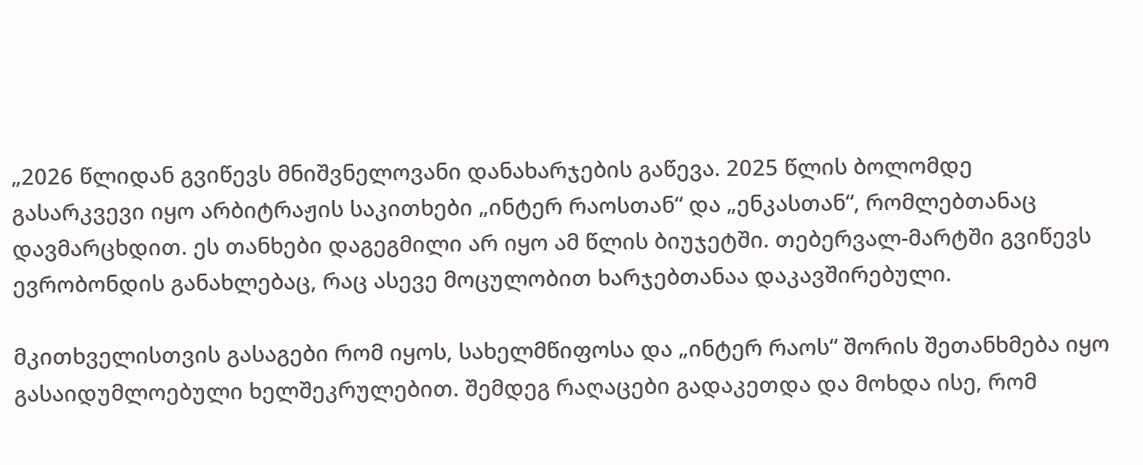„2026 წლიდან გვიწევს მნიშვნელოვანი დანახარჯების გაწევა. 2025 წლის ბოლომდე გასარკვევი იყო არბიტრაჟის საკითხები „ინტერ რაოსთან“ და „ენკასთან“, რომლებთანაც დავმარცხდით. ეს თანხები დაგეგმილი არ იყო ამ წლის ბიუჯეტში. თებერვალ-მარტში გვიწევს ევრობონდის განახლებაც, რაც ასევე მოცულობით ხარჯებთანაა დაკავშირებული.

მკითხველისთვის გასაგები რომ იყოს, სახელმწიფოსა და „ინტერ რაოს“ შორის შეთანხმება იყო გასაიდუმლოებული ხელშეკრულებით. შემდეგ რაღაცები გადაკეთდა და მოხდა ისე, რომ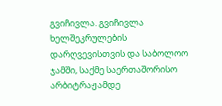გვიჩივლა. გვიჩივლა ხელშეკრულების დარღვევისთვის და საბოლოო ჯამში, საქმე საერთაშორისო არბიტრაჟამდე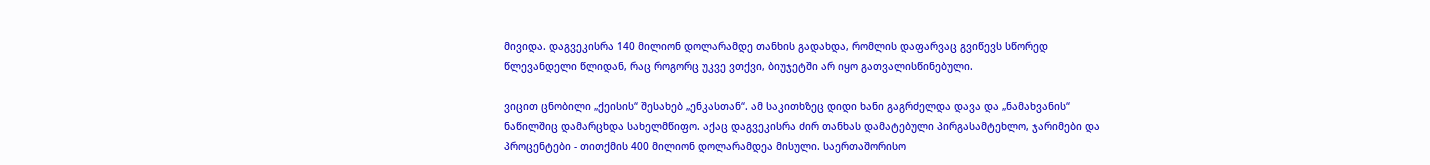მივიდა. დაგვეკისრა 140 მილიონ დოლარამდე თანხის გადახდა, რომლის დაფარვაც გვიწევს სწორედ წლევანდელი წლიდან, რაც როგორც უკვე ვთქვი, ბიუჯეტში არ იყო გათვალისწინებული.

ვიცით ცნობილი „ქეისის“ შესახებ „ენკასთან“. ამ საკითხზეც დიდი ხანი გაგრძელდა დავა და „ნამახვანის“ ნაწილშიც დამარცხდა სახელმწიფო. აქაც დაგვეკისრა ძირ თანხას დამატებული პირგასამტეხლო, ჯარიმები და პროცენტები - თითქმის 400 მილიონ დოლარამდეა მისული. საერთაშორისო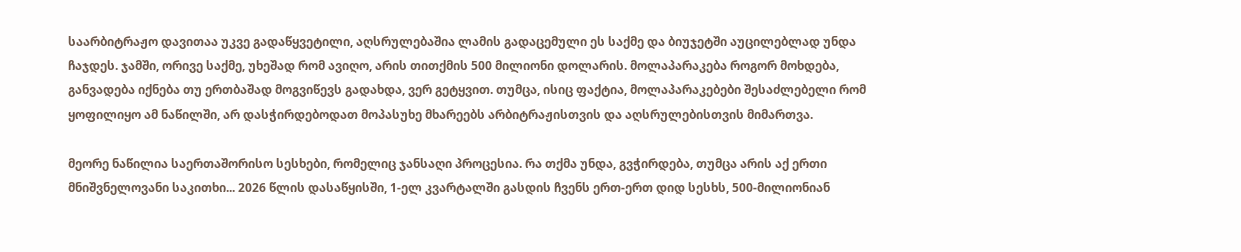საარბიტრაჟო დავითაა უკვე გადაწყვეტილი, აღსრულებაშია ლამის გადაცემული ეს საქმე და ბიუჯეტში აუცილებლად უნდა ჩაჯდეს. ჯამში, ორივე საქმე, უხეშად რომ ავიღო, არის თითქმის 500 მილიონი დოლარის. მოლაპარაკება როგორ მოხდება, განვადება იქნება თუ ერთბაშად მოგვიწევს გადახდა, ვერ გეტყვით. თუმცა, ისიც ფაქტია, მოლაპარაკებები შესაძლებელი რომ ყოფილიყო ამ ნაწილში, არ დასჭირდებოდათ მოპასუხე მხარეებს არბიტრაჟისთვის და აღსრულებისთვის მიმართვა.

მეორე ნაწილია საერთაშორისო სესხები, რომელიც ჯანსაღი პროცესია. რა თქმა უნდა, გვჭირდება, თუმცა არის აქ ერთი მნიშვნელოვანი საკითხი... 2026 წლის დასაწყისში, 1-ელ კვარტალში გასდის ჩვენს ერთ-ერთ დიდ სესხს, 500-მილიონიან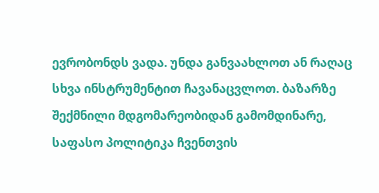ევრობონდს ვადა. უნდა განვაახლოთ ან რაღაც სხვა ინსტრუმენტით ჩავანაცვლოთ. ბაზარზე შექმნილი მდგომარეობიდან გამომდინარე, საფასო პოლიტიკა ჩვენთვის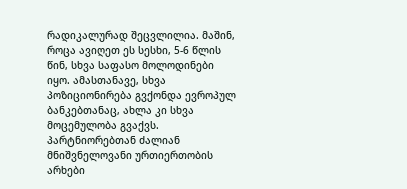რადიკალურად შეცვლილია. მაშინ, როცა ავიღეთ ეს სესხი, 5-6 წლის წინ, სხვა საფასო მოლოდინები იყო. ამასთანავე, სხვა პოზიციონირება გვქონდა ევროპულ ბანკებთანაც, ახლა კი სხვა მოცემულობა გვაქვს. პარტნიორებთან ძალიან მნიშვნელოვანი ურთიერთობის არხები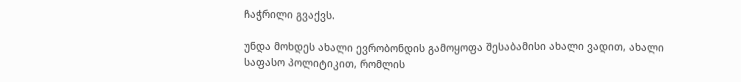ჩაჭრილი გვაქვს.

უნდა მოხდეს ახალი ევრობონდის გამოყოფა შესაბამისი ახალი ვადით, ახალი საფასო პოლიტიკით, რომლის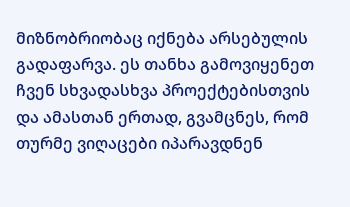მიზნობრიობაც იქნება არსებულის გადაფარვა. ეს თანხა გამოვიყენეთ ჩვენ სხვადასხვა პროექტებისთვის და ამასთან ერთად, გვამცნეს, რომ თურმე ვიღაცები იპარავდნენ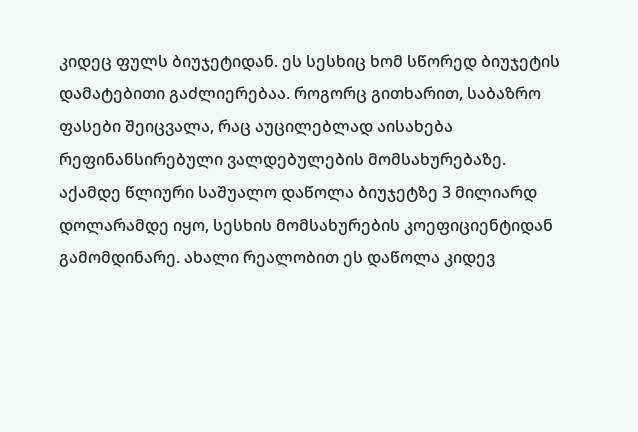კიდეც ფულს ბიუჯეტიდან. ეს სესხიც ხომ სწორედ ბიუჯეტის დამატებითი გაძლიერებაა. როგორც გითხარით, საბაზრო ფასები შეიცვალა, რაც აუცილებლად აისახება რეფინანსირებული ვალდებულების მომსახურებაზე. აქამდე წლიური საშუალო დაწოლა ბიუჯეტზე 3 მილიარდ დოლარამდე იყო, სესხის მომსახურების კოეფიციენტიდან გამომდინარე. ახალი რეალობით ეს დაწოლა კიდევ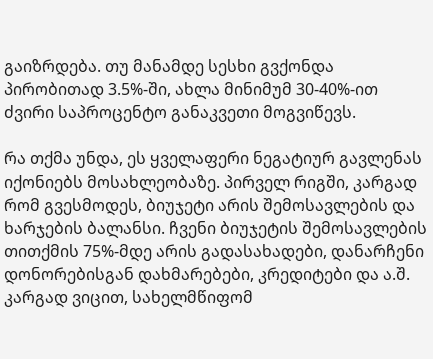გაიზრდება. თუ მანამდე სესხი გვქონდა პირობითად 3.5%-ში, ახლა მინიმუმ 30-40%-ით ძვირი საპროცენტო განაკვეთი მოგვიწევს.

რა თქმა უნდა, ეს ყველაფერი ნეგატიურ გავლენას იქონიებს მოსახლეობაზე. პირველ რიგში, კარგად რომ გვესმოდეს, ბიუჯეტი არის შემოსავლების და ხარჯების ბალანსი. ჩვენი ბიუჯეტის შემოსავლების თითქმის 75%-მდე არის გადასახადები, დანარჩენი დონორებისგან დახმარებები, კრედიტები და ა.შ. კარგად ვიცით, სახელმწიფომ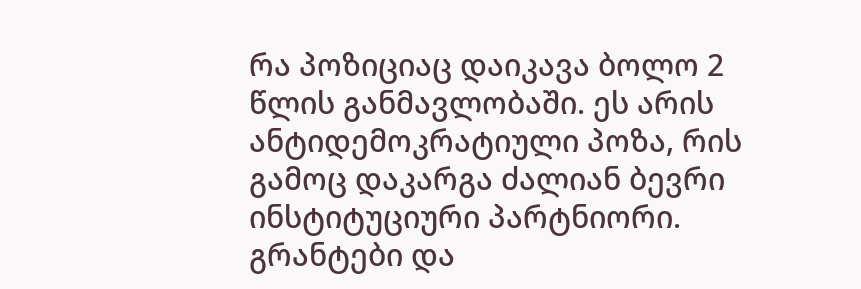რა პოზიციაც დაიკავა ბოლო 2 წლის განმავლობაში. ეს არის ანტიდემოკრატიული პოზა, რის გამოც დაკარგა ძალიან ბევრი ინსტიტუციური პარტნიორი. გრანტები და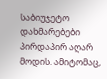საბიუჯეტო დახმარებები პირდაპირ აღარ მოდის. ამიტომაც,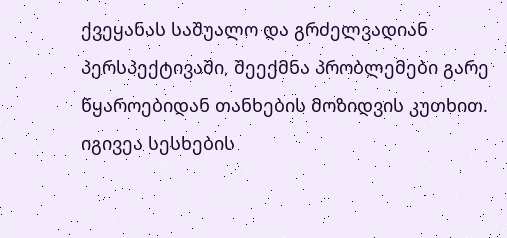ქვეყანას საშუალო და გრძელვადიან პერსპექტივაში, შეექმნა პრობლემები გარე წყაროებიდან თანხების მოზიდვის კუთხით. იგივეა სესხების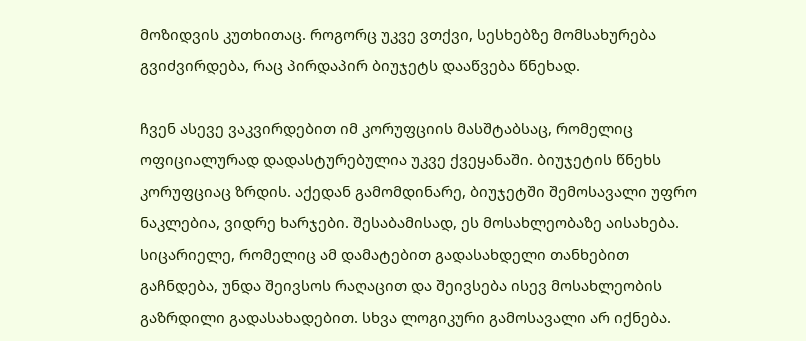მოზიდვის კუთხითაც. როგორც უკვე ვთქვი, სესხებზე მომსახურება გვიძვირდება, რაც პირდაპირ ბიუჯეტს დააწვება წნეხად.

ჩვენ ასევე ვაკვირდებით იმ კორუფციის მასშტაბსაც, რომელიც ოფიციალურად დადასტურებულია უკვე ქვეყანაში. ბიუჯეტის წნეხს კორუფციაც ზრდის. აქედან გამომდინარე, ბიუჯეტში შემოსავალი უფრო ნაკლებია, ვიდრე ხარჯები. შესაბამისად, ეს მოსახლეობაზე აისახება. სიცარიელე, რომელიც ამ დამატებით გადასახდელი თანხებით გაჩნდება, უნდა შეივსოს რაღაცით და შეივსება ისევ მოსახლეობის გაზრდილი გადასახადებით. სხვა ლოგიკური გამოსავალი არ იქნება.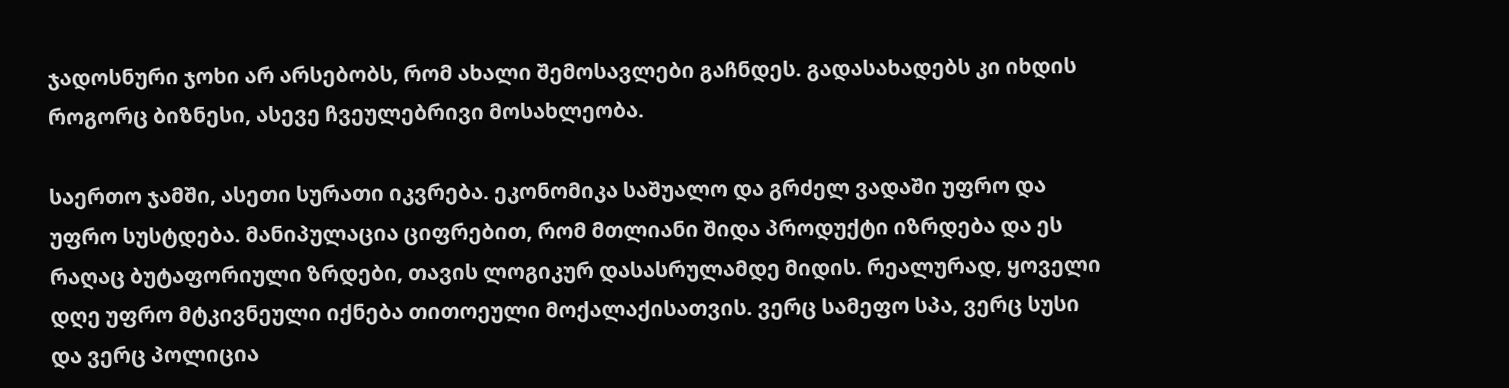ჯადოსნური ჯოხი არ არსებობს, რომ ახალი შემოსავლები გაჩნდეს. გადასახადებს კი იხდის როგორც ბიზნესი, ასევე ჩვეულებრივი მოსახლეობა.

საერთო ჯამში, ასეთი სურათი იკვრება. ეკონომიკა საშუალო და გრძელ ვადაში უფრო და უფრო სუსტდება. მანიპულაცია ციფრებით, რომ მთლიანი შიდა პროდუქტი იზრდება და ეს რაღაც ბუტაფორიული ზრდები, თავის ლოგიკურ დასასრულამდე მიდის. რეალურად, ყოველი დღე უფრო მტკივნეული იქნება თითოეული მოქალაქისათვის. ვერც სამეფო სპა, ვერც სუსი და ვერც პოლიცია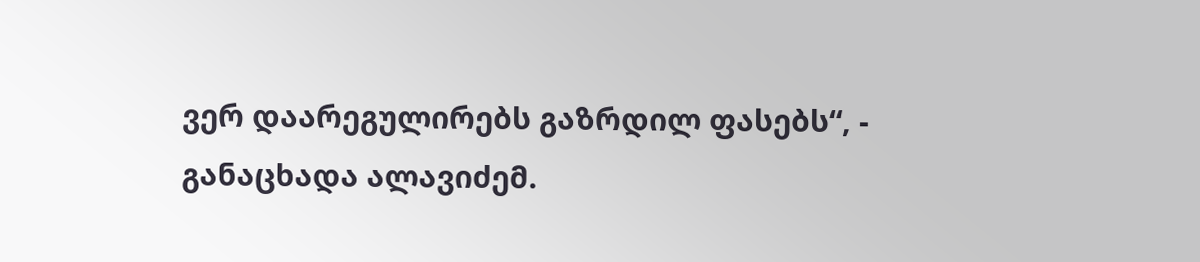ვერ დაარეგულირებს გაზრდილ ფასებს“, - განაცხადა ალავიძემ.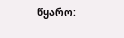წყარო: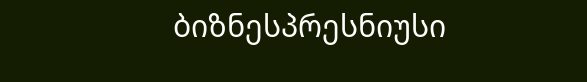ბიზნესპრესნიუსი